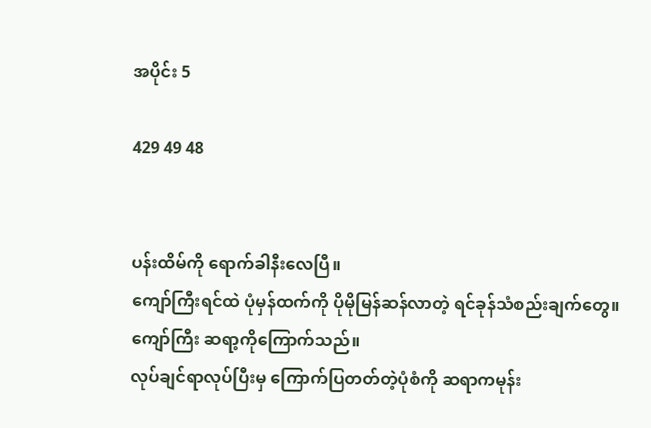အပိုင်း 5

429 49 48


ပန်းထိမ်ကို ရောက်ခါနီးလေပြီ။
ကျော်ကြီးရင်ထဲ ပုံမှန်ထက်ကို ပိုမိုမြန်ဆန်လာတဲ့ ရင်ခုန်သံစည်းချက်တွေ။
ကျော်ကြီး ဆရာ့ကိုကြောက်သည်။
လုပ်ချင်ရာလုပ်ပြီးမှ ကြောက်ပြတတ်တဲ့ပုံစံကို ဆရာကမုန်း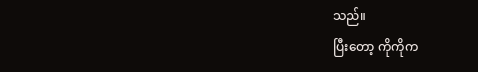သည်။
ပြီးတော့ ကိုကိုက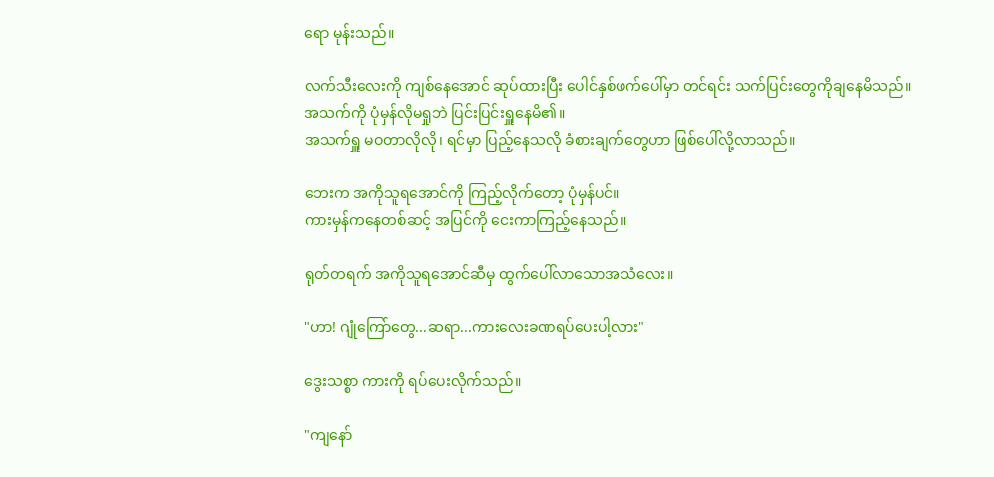ရော မုန်းသည်။

လက်သီးလေးကို ကျစ်နေအောင် ဆုပ်ထားပြီး ပေါင်နှစ်ဖက်ပေါ်မှာ တင်ရင်း သက်ပြင်းတွေကိုချနေမိသည်။
အသက်ကို ပုံမှန်လိုမရှုဘဲ ပြင်းပြင်းရှူနေမိ၏။
အသက်ရှူ မဝတာလိုလို၊ ရင်မှာ ပြည့်နေသလို ခံစားချက်တွေဟာ ဖြစ်ပေါ်လို့လာသည်။

ဘေးက အကိုသူရအောင်ကို ကြည့်လိုက်တော့ ပုံမှန်ပင်။
ကားမှန်ကနေတစ်ဆင့် အပြင်ကို ငေးကာကြည့်နေသည်။

ရုတ်တရက် အကိုသူရအောင်ဆီမှ ‌ထွက်ပေါ်လာသောအသံလေး။

"ဟာ! ဂျုံကြော်တွေ...ဆရာ...ကားလေးခဏရပ်ပေးပါ့လား"

ဒွေးသစ္စာ ကားကို ရပ်ပေးလိုက်သည်။

"ကျနော်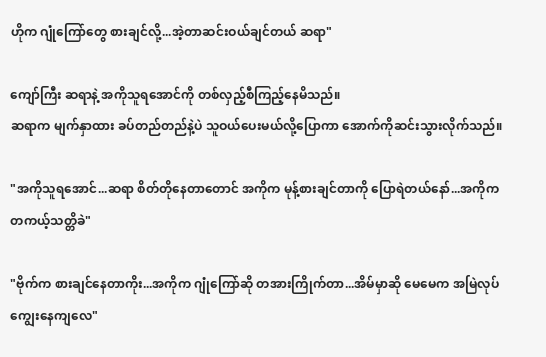ဟိုက ဂျုံကြော်တွေ စားချင်လို့...အဲ့တာဆင်းဝယ်ချင်တယ် ဆရာ"

ကျော်ကြီး ဆရာနဲ့ အကိုသူရအောင်ကို တစ်လှည့်စီကြည့်နေမိသည်။
ဆရာက မျက်နှာထား ခပ်တည်တည်နဲ့ပဲ သူဝယ်ပေးမယ်လို့ပြောကာ အောက်ကိုဆင်းသွားလိုက်သည်။

"အကိုသူရအောင်...ဆရာ စိတ်တိုနေတာတောင် အကိုက မုန့်စားချင်တာကို ပြောရဲတယ်နော်...အကိုက တကယ့်သတ္တိခဲ"

"ဗိုက်က စားချင်နေတာကိုး...အကိုက ဂျုံကြော်ဆို တအားကြိုက်တာ...အိမ်မှာဆို မေမေက အမြဲလုပ်ကျွေးနေကျလေ"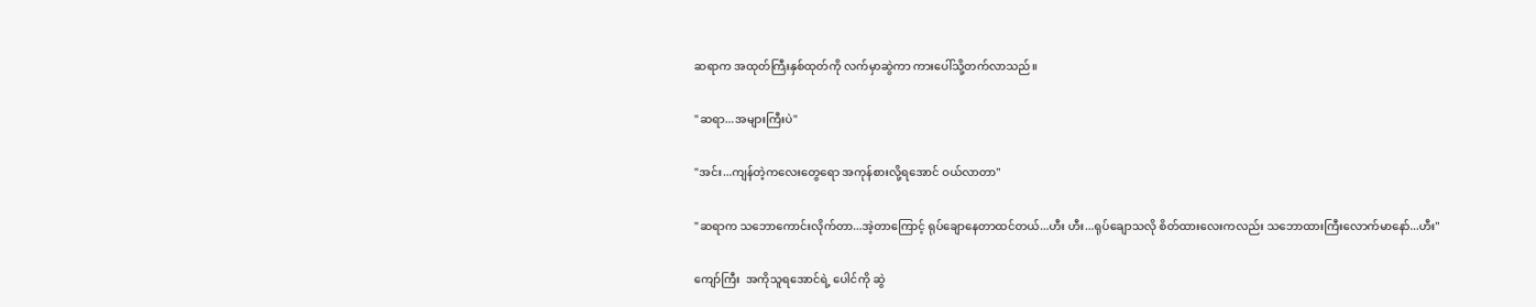ဆရာက အထုတ်ကြီးနှစ်ထုတ်ကို လက်မှာဆွဲကာ ကားပေါ်သို့တက်လာသည်။

"ဆရာ...အများကြီးပဲ"

"အင်း...ကျန်တဲ့ကလေးတွေရော အကုန်စားလို့ရအောင် ဝယ်လာတာ"

"ဆရာက သဘောကောင်းလိုက်တာ...အဲ့တာကြောင့် ရုပ်ချောနေတာထင်တယ်...ဟီး ဟီး...ရုပ်ချောသလို စိတ်ထားလေးကလည်း သဘောထားကြီးလောက်မာနော်...ဟီး"

ကျော်ကြီး  အကိုသူရအောင်ရဲ့ ပေါင်ကို ဆွဲ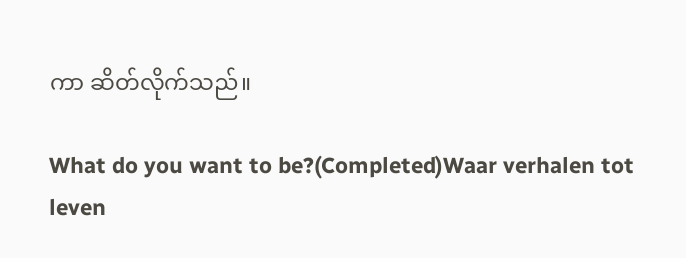ကာ ဆိတ်လိုက်သည်။

What do you want to be?(Completed)Waar verhalen tot leven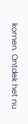komen. Ontdek het nu